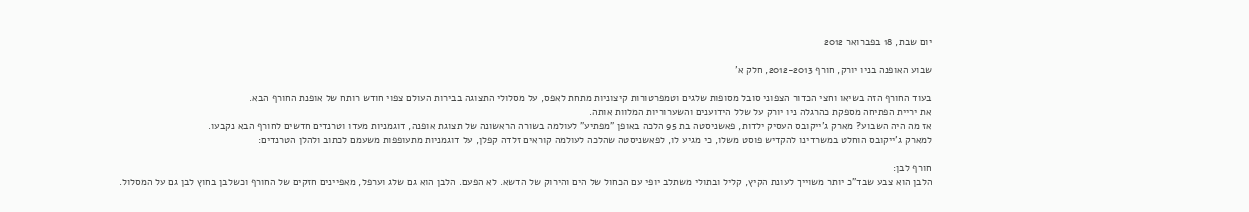יום שבת, 18 בפברואר 2012

שבוע האופנה בניו יורק, חורף 2012-2013, חלק א'

בעוד החורף הזה בשיאו וחצי הכדור הצפוני סובל מסופות שלגים וטמפרטורות קיצוניות מתחת לאפס, על מסלולי התצוגה בבירות העולם צפוי חודש רותח של אופנת החורף הבא.
את יריית הפתיחה מספקת כהרגלה ניו יורק על שלל הידוענים והשערוריות המלוות אותה.
אז מה היה השבוע? מארק ג'ייקובס העסיק ילדות, פאשניסטה בת 95 הלכה באופן "מפתיע" לעולמה בשורה הראשונה של תצוגת אופנה, דוגמניות מעדו וטרנדים חדשים לחורף הבא נקבעו.
למארק ג'ייקובס הוחלט במשרדינו להקדיש פוסט משלו, כי מגיע לו, לפאשניסטה שהלכה לעולמה קוראים זלדה קפלן, על דוגמניות מתעופפות משעמם לכתוב ולהלן הטרנדים:

חורף לבן:
הלבן הוא צבע שבד"כ יותר משוייך לעונת הקיץ, קליל ובתולי משתלב יופי עם הכחול של הים והירוק של הדשא. לא הפעם. הלבן הוא גם שלג וערפל, מאפיינים חזקים של החורף וכשלבן בחוץ לבן גם על המסלול.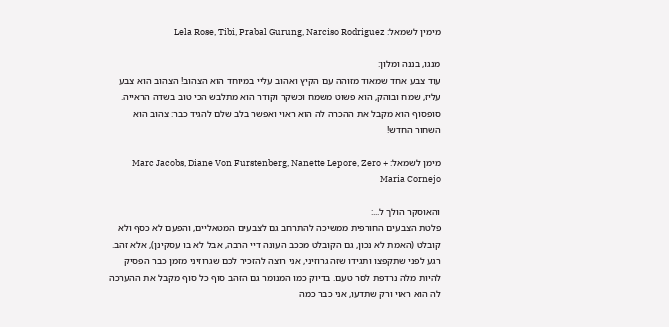מימין לשמאל: Lela Rose, Tibi, Prabal Gurung, Narciso Rodriguez

מנגו, בננה ומלון:
עוד צבע אחד שמאוד מזוהה עם הקיץ ואהוב עליי במיוחד הוא הצהוב! הצהוב הוא צבע עליז, שמח ובוהק, הוא פשוט משמח וכשקר וקודר הוא מתלבש הכי טוב בשדה הראייה. סופסוף הוא מקבל את ההכרה לה הוא ראוי ואפשר בלב שלם להגיד כבר: צהוב הוא השחור החדש!

מימן לשמאל: Marc Jacobs, Diane Von Furstenberg, Nanette Lepore, Zero + Maria Cornejo

והאוסקר הולך ל...:
פלטת הצבעים החורפית ממשיכה להתרחב גם לצבעים המטאליים, והפעם לא כסף ולא קובלט (האמת לא נכון, גם הקובלט מככב העונה דיי הרבה, אבל לא בו עסקינן), אלא זהב. רגע לפני שתקפצו ותגידו שזה גרוזיני, אני רוצה להזכיר לכם שגרוזיני מזמן כבר הפסיק להיות מלה נרדפת לסר טעם. בדיוק כמו המנומר גם הזהב סוף כל סוף מקבל את ההערכה לה הוא ראוי ורק שתדעו, אני כבר כמה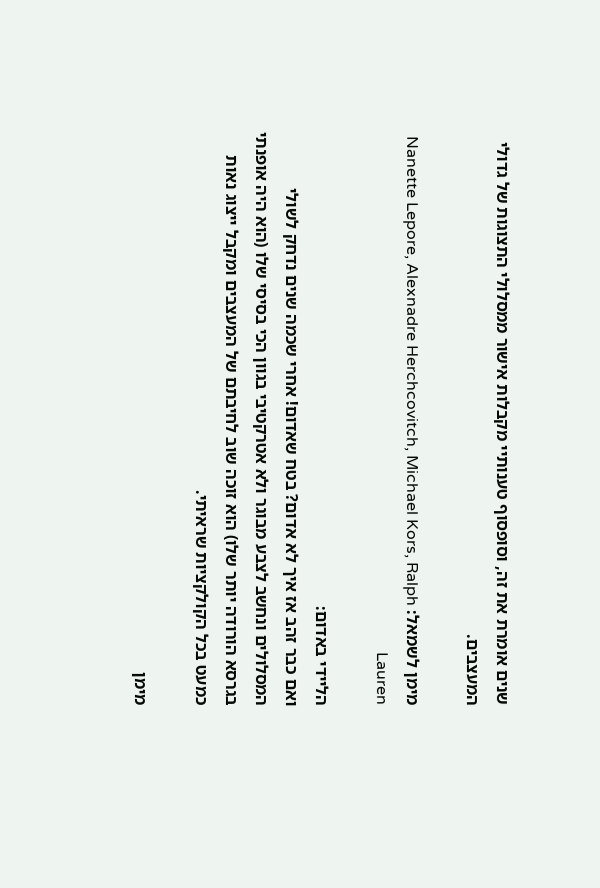שנים אומרת את זה, וסופסוף טענותיי מקבלות אישור ממסלולי התצוגות של גדולי המעצבים.

מימן לשמאל: Nanette Lepore, Alexnadre Herchcovitch, Michael Kors, Ralph Lauren

הליידי באדום:
ואם כבר זהב אז איך לא אדום? בטח שאדום! אחרי שכמה שנים נדחק לשולי המסלולים ונחשב לצבע מבוגר ולא אטרקטיבי בגוון הכי בסיסי שלו (הוא היה אופנתי בגרסא הורודה יותר שלו) הוא זוכה שוב לחיבתם של המעצבים ומקבל ייצוג נאות כמעט בכל הקולקציות שראיתי.

מימן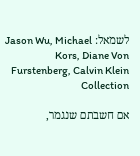לשמאל: Jason Wu, Michael Kors, Diane Von Furstenberg, Calvin Klein Collection

אם חשבתם שנגמר,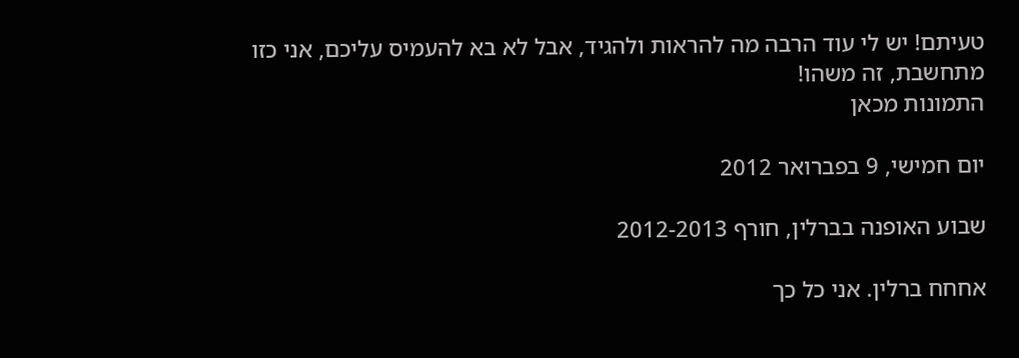טעיתם! יש לי עוד הרבה מה להראות ולהגיד, אבל לא בא להעמיס עליכם, אני כזו מתחשבת, זה משהו!
התמונות מכאן

יום חמישי, 9 בפברואר 2012

שבוע האופנה בברלין, חורף 2012-2013

אחחח ברלין. אני כל כך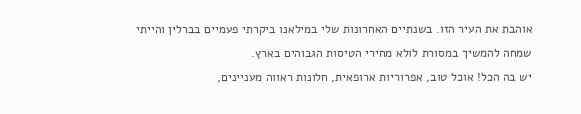אוהבת את העיר הזו. בשנתיים האחרונות שלי במילאנו ביקרתי פעמיים בברלין והייתי שמחה להמשיך במסורת לולא מחירי הטיסות הגבוהים בארץ.
יש בה הכל! אוכל טוב, אפרוריות ארופאית, חלונות ראווה מעניינים,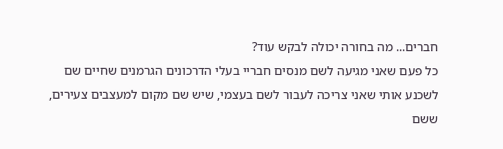חברים... מה בחורה יכולה לבקש עוד?
כל פעם שאני מגיעה לשם מנסים חבריי בעלי הדרכונים הגרמנים שחיים שם לשכנע אותי שאני צריכה לעבור לשם בעצמי, שיש שם מקום למעצבים צעירים, ששם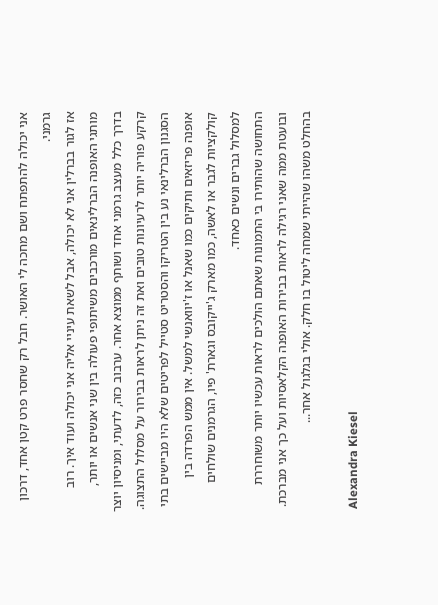אני יכולה להתפתח ושם מחכה לי האושר. חבל רק שחסר פרט קטן אחד, דרכון גרמני.
אז לגור בברלין אני לא יכולה, אבל לשאת עיניי אליה אני יכולה ועוד איך. רוב מותגי האופנה הברלינאים מורכבים משיתופי פעולה בין שני אנשים או יותר, בדרך כלל מעצב גרמני אחד ושותף ממוצא אחר. ערבוב כזה, לדעתי, ומניסיון יוצר קרקע פוריה יותר לרעיונות טובים ואת זה ניתן לראות בבירור על מסלול התצוגה. הסגנון הברלינאי נע בין הטריקו והסטריט סטייל לפריטים שלא היו מביישים בתי אופנה פריזאים ותיקים כמו שאנל או ז'יוואנשי למשל. אין ממש הפרדה בין קולקציות לגבר או לאשה, כמו מארק ג'ייקובס וגארת' פיו, הגרמנים שולחים למסלול גברים ונשים כאחד.
התחושה שהותירו בי התמונות שאתם הולכים לראות עכשיו יותר משוחררת ובועטת ממה שאני רגילה לראות בבירות האופנה הקלאסיות ועל כך אני מברכת. בהחלט משהו שהייתי שמחה ליטול בו חלק. אולי בגלגול אחר...

 Alexandra Kiesel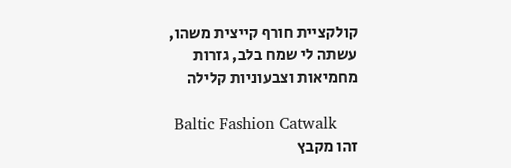קולקציית חורף קייצית משהו, עשתה לי שמח בלב, גזרות מחמיאות וצבעוניות קלילה

 Baltic Fashion Catwalk
זהו מקבץ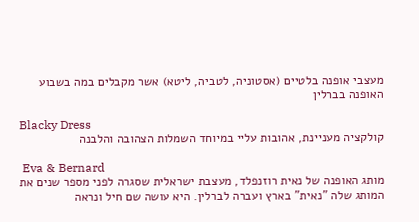מעצבי אופנה בלטיים (אסטוניה, לטביה, ליטא) אשר מקבלים במה בשבוע האופנה בברלין

Blacky Dress
קולקציה מעניינת, אהובות עליי במיוחד השמלות הצהובה והלבנה

 Eva & Bernard
מותג האופנה של נאית רוזנפלד, מעצבת ישראלית שסגרה לפני מספר שנים את המותג שלה "נאית" בארץ ועברה לברלין. היא עושה שם חיל ונראה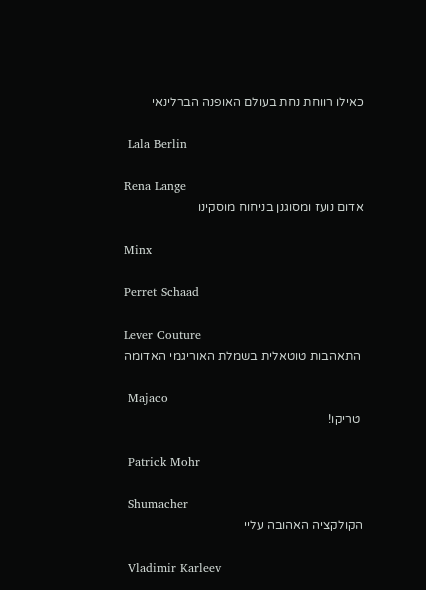כאילו רווחת נחת בעולם האופנה הברלינאי

 Lala Berlin

Rena Lange
אדום נועז ומסוגנן בניחוח מוסקינו

Minx

Perret Schaad

Lever Couture
 התאהבות טוטאלית בשמלת האוריגמי האדומה

 Majaco
 טריקו!

 Patrick Mohr

 Shumacher
הקולקציה האהובה עליי

 Vladimir Karleev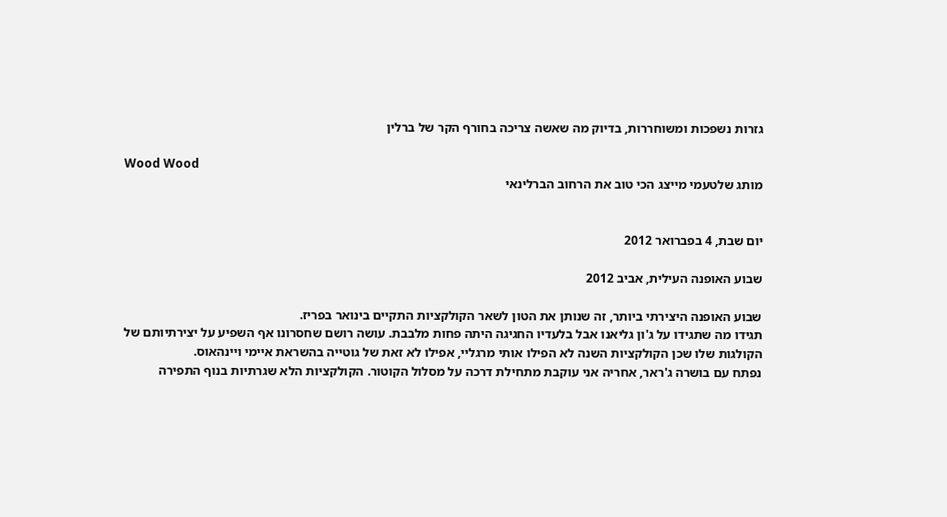גזרות נשפכות ומשוחררות, בדיוק מה שאשה צריכה בחורף הקר של ברלין

Wood Wood
מותג שלטעמי מייצג הכי טוב את הרחוב הברלינאי


יום שבת, 4 בפברואר 2012

שבוע האופנה העילית, אביב 2012

שבוע האופנה היצירתי ביותר, זה שנותן את הטון לשאר הקולקציות התקיים בינואר בפריז.
תגידו מה שתגידו על ג'ון גליאנו אבל בלעדיו החגיגה היתה פחות מלבבת. עושה רושם שחסרונו אף השפיע על יצירתיותם של הקולגות שלו שכן הקולקציות השנה לא הפילו אותי מרגליי, אפילו לא זאת של גוטייה בהשראת איימי ויינהאוס.
נפתח עם בושרה ג'ראר, אחריה אני עוקבת מתחילת דרכה על מסלול הקוטור. הקולקציות הלא שגרתיות בנוף התפירה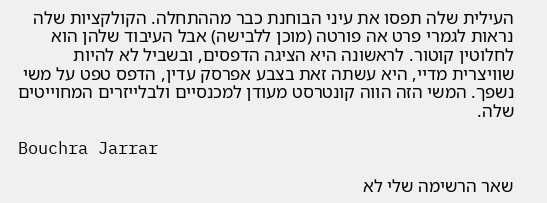העילית שלה תפסו את עיני הבוחנת כבר מההתחלה. הקולקציות שלה נראות לגמרי פרט אה פורטה (מוכן ללבישה) אבל העיבוד שלהן הוא לחלוטין קוטור. לראשונה היא הציגה הדפסים, ובשביל לא להיות שוויצרית מדיי, היא עשתה זאת בצבע אפרסק עדין, הדפס טפט על משי נשפך. המשי הזה הווה קונטרסט מעודן למכנסיים ולבלייזרים המחוייטים שלה.

Bouchra Jarrar

שאר הרשימה שלי לא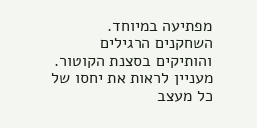מפתיעה במיוחד. השחקנים הרגילים והותיקים בסצנת הקוטור.
מעניין לראות את יחסו של כל מעצב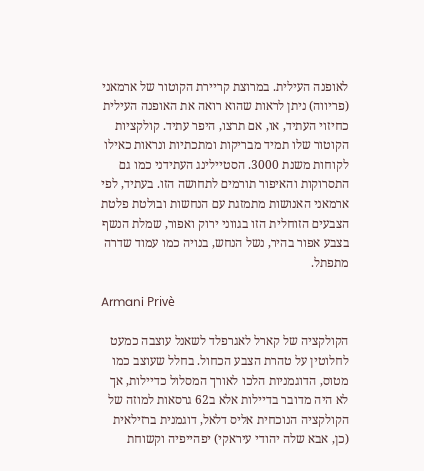לאופנה העילית. במרוצת קריירת הקוטור של ארמאני (פריווה) ניתן לראות שהוא רואה את האופנה העילית כחיזוי העתיד, או, אם תרצו, היפר עתיד. קולקציות הקוטור שלו תמיד מבריקות ומתכתיות ונראות כאילו לקוחות משנת 3000. הסטיילינג העתידני כמו גם התסרוקות והאיפור תורמים לתחושה הזו. בעתיד, לפי ארמאני האנושות מתמזגת עם הנחשות ובולטת פלטת הצבעים הזוחלית הזו בגווני ירוק ואפור, שמלת הנשף בצבע אפור בהיר, נשל הנחש, בנויה כמו עמוד שדרה מתפתל.

Armani Privè

הקולקציה של קארל לאגרפלד לשאנל עוצבה כמעט לחלוטין על טהרת הצבע הכחול. בחלל שעוצב כמו מטוס, הדוגמניות הלכו לאורך המסלול כדיילות, אך לא היה מדובר בדיילות אלא ב62 גרסאות למוזה של הקולקציה הנוכחית אליס דלאל, דוגמנית ברזילאית (כן, אבא שלה יהודי עיראקי) יפהייפיה וקשוחת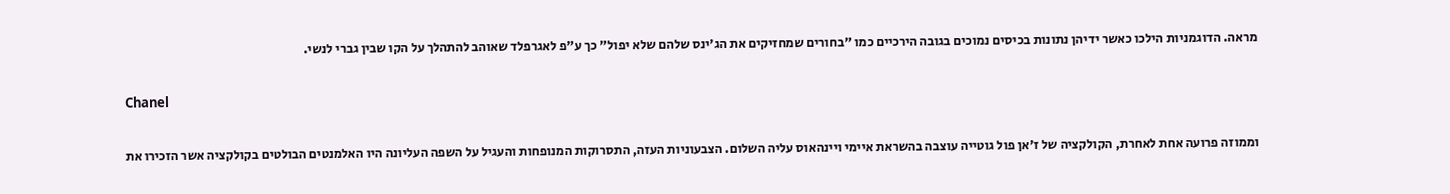מראה. הדוגמניות הילכו כאשר ידיהן נתונות בכיסים נמוכים בגובה הירכיים כמו "בחורים שמחזיקים את הג'ינס שלהם שלא יפול" כך ע"פ לאגרפלד שאוהב להתהלך על הקו שבין גברי לנשי.

Chanel

וממוזה פרועה אחת לאחרת, הקולקציה של ז'אן פול גוטייה עוצבה בהשראת איימי ויינהאוס עליה השלום. הצבעוניות העזה, התסרוקות המנופחות והעגיל על השפה העליונה היו האלמנטים הבולטים בקולקציה אשר הזכירו את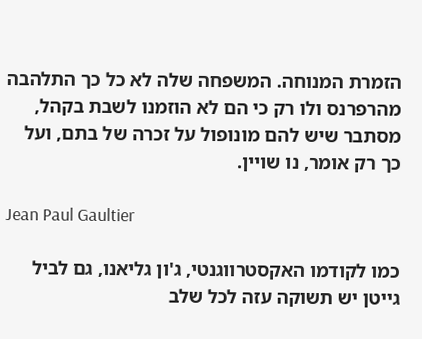הזמרת המנוחה. המשפחה שלה לא כל כך התלהבה מהרפרנס ולו רק כי הם לא הוזמנו לשבת בקהל, מסתבר שיש להם מונופול על זכרה של בתם, ועל כך רק אומר, נו שויין.

Jean Paul Gaultier

כמו לקודמו האקסטרווגנטי, ג'ון גליאנו, גם לביל גייטן יש תשוקה עזה לכל שלב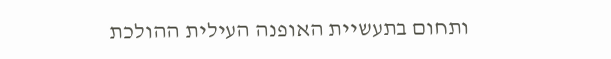ותחום בתעשיית האופנה העילית ההולכת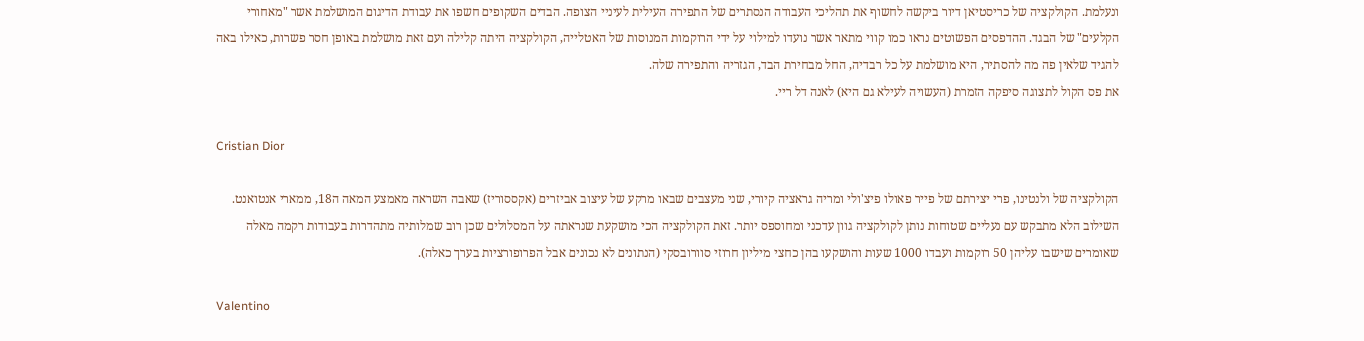ונעלמת. הקולקציה של כריסטיאן דיור ביקשה לחשוף את תהליכי העבודה הנסתרים של התפירה העילית לעיניי הצופה. הבדים השקופים חשפו את עבודת הדיגום המושלמת אשר "מאחורי הקלעים" של הבגד. ההדפסים הפשוטים נראו כמו קווי מתאר אשר נועדו למילוי על ידי הרוקמות המנוסות של האטלייה, הקולקציה היתה קלילה ועם זאת מושלמת באופן חסר פשרות, כאילו באה להגיד שלאין פה מה להסתיר, היא מושלמת על כל רבדיה, החל מבחירת הבד, הגזריה והתפירה שלה.
את פס הקול לתצוגה סיפקה הזמרת (העשויה לעילא גם היא) לאנה דל ריי.

Cristian Dior

הקולקציה של ולנטינו, פרי יצירתם של פייר פאולו פיצ'ולי ומריה גראציה קיורי, שני מעצבים שבאו מרקע של עיצוב אביזרים (אקססוריז) שאבה השראה מאמצע המאה ה18, ממארי אנטואנט. השילוב הלא מתבקש עם נעליים שטוחות נותן לקולקציה גוון עדכני ומחוספס יותר. זאת הקולקציה הכי מושקעת שנראתה על המסלולים שכן רוב שמלותיה מתהדרות בעבודות רקמה מאלה שאומרים שישבו עליהן 50 רוקמות ועבדו 1000 שעות והושקעו בהן כחצי מיליון חרוזי סוורובסקי (הנתונים לא נכונים אבל הפרופורציות בערך כאלה).

Valentino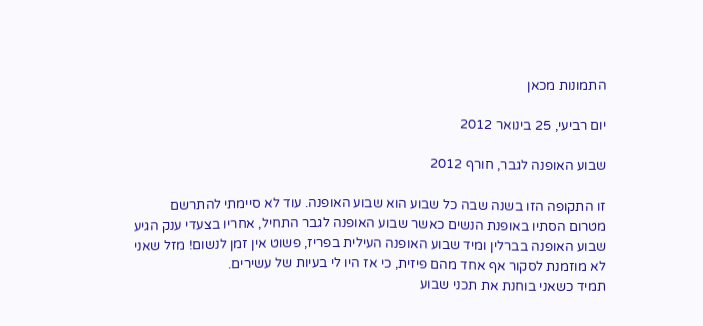התמונות מכאן

יום רביעי, 25 בינואר 2012

שבוע האופנה לגבר, חורף 2012

זו התקופה הזו בשנה שבה כל שבוע הוא שבוע האופנה. עוד לא סיימתי להתרשם מטרום הסתיו באופנת הנשים כאשר שבוע האופנה לגבר התחיל, אחריו בצעדי ענק הגיע שבוע האופנה בברלין ומיד שבוע האופנה העילית בפריז, פשוט אין זמן לנשום! מזל שאני לא מוזמנת לסקור אף אחד מהם פיזית, כי אז היו לי בעיות של עשירים.
תמיד כשאני בוחנת את תכני שבוע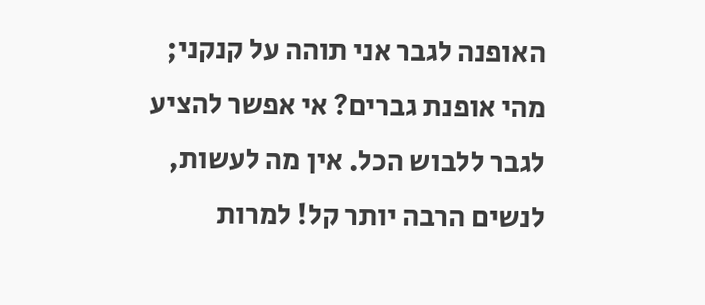האופנה לגבר אני תוהה על קנקני; מהי אופנת גברים? אי אפשר להציע לגבר ללבוש הכל. אין מה לעשות, לנשים הרבה יותר קל! למרות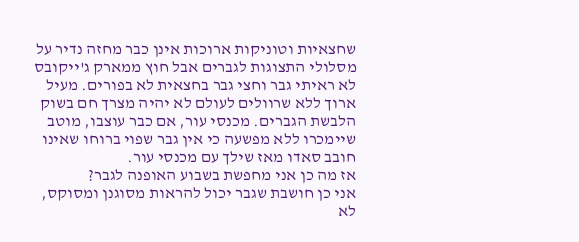שחצאיות וטוניקות ארוכות אינן כבר מחזה נדיר על מסלולי התצוגות לגברים אבל חוץ ממארק ג'ייקובס לא ראיתי גבר וחצי גבר בחצאית לא בפורים. מעיל ארוך ללא שרוולים לעולם לא יהיה מצרך חם בשוק הלבשת הגברים. מכנסי עור, אם כבר עוצבו, מוטב שיימכרו ללא מפשעה כי אין גבר שפוי ברוחו שאינו חובב סאדו מאז שילך עם מכנסי עור.
אז מה כן אני מחפשת בשבוע האופנה לגבר?
אני כן חושבת שגבר יכול להראות מסוגנן ומסוקס, לא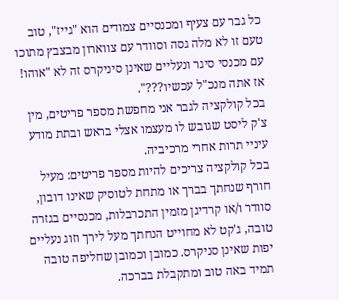כל גבר עם צעיף ומכנסיים צמודים הוא "גייז", טוב טעם זו לא מלה גסה וסוודר עם צווארון מבצבץ מתוכו עם מכנסי סיגר ונעליים שאינן סיניקרס זה לא "אוהו! אז אתה מנכ"ל עכשיו???".
בכל קולקציה לגבר אני מחפשת מספר פריטים, מין צ'ק ליסט שגובש לו מעצמו אצלי בראש ובתת מודע עיניי תרות אחרי מרכיביה.
בכל קולקציה צריכים להיות מספר פריטים: מעיל חורף שנחתך בברך או מתחת לטוסיק שאינו דובון, סוודר ו/או קרדיגן מזמין התכרבלות, מכנסיים בגזרה טובה, ג'קט לא מחוייט הנחתך מעל לירך וזוג נעליים יפות שאינן סניקרס. כמובן וכמובן שחליפה טובה תמיד באה טוב ומתקבלת בברכה.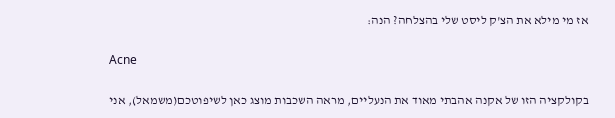אז מי מילא את הצ'ק ליסט שלי בהצלחה? הנה:

Acne

בקולקציה הזו של אקנה אהבתי מאוד את הנעליים, מראה השכבות מוצג כאן לשיפוטכם(משמאל), אני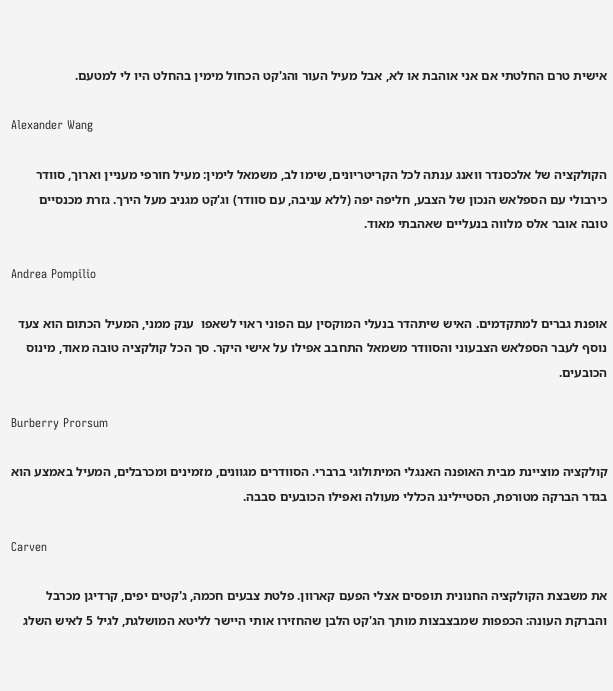אישית טרם החלטתי אם אני אוהבת או לא, אבל מעיל העור והג'קט הכחול מימין בהחלט היו לי למטעם.

Alexander Wang

הקולקציה של אלכסנדר וואנג ענתה לכל הקריטריונים, שימו לב, משמאל לימין: מעיל חורפי מעניין וארוך, סוודר כירבולי עם הספלאש הנכון של הצבע, חליפה יפה (ללא עניבה, עם סוודר) וג'קט מגניב מעל הירך. גזרת מכנסיים טובה אובר אלס מלווה בנעליים שאהבתי מאוד.

Andrea Pompilio

אופנת גברים למתקדמים. האיש שיתהדר בנעלי המוקסין עם הפוני ראוי לשאפו  ענק ממני, המעיל הכתום הוא צעד נוסף לעבר הספלאש הצבעוני והסוודר משמאל התחבב אפילו על אישי היקר. סך הכל קולקציה טובה מאוד, מינוס הכובעים.

Burberry Prorsum

קולקציה מוציינת מבית האופנה האנגלי המיתולוגי ברברי. הסוודרים מגוונים, מזמינים ומכרבלים, המעיל באמצע הוא בגדר הברקה מטורפת, הסטיילינג הכללי מעולה ואפילו הכובעים סבבה.

Carven

את משבצת הקולקציה החנונית תופסים אצלי הפעם קארוון. פלטת צבעים חכמה, ג'קטים יפים, קרדיגן מכרבל והברקת העונה: הכפפות שמבצבצות מותך הג'קט הלבן שהחזירו אותי היישר לליטא המושלגת, לגיל 5 לאיש השלג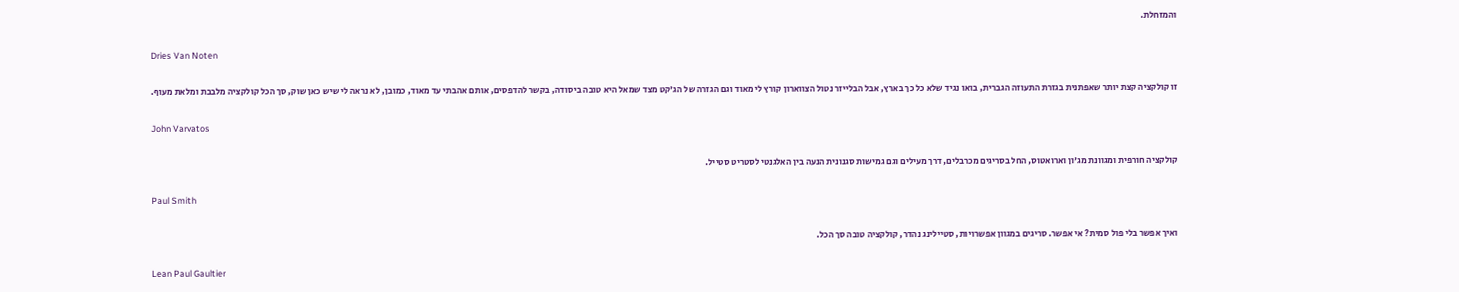והמזחלת.

Dries Van Noten

זו קולקציה קצת יותר שאפתנית בגזרת התעוזה הגברית, בואו נגיד שלא כל כך בארץ, אבל הבלייזר נטול הצווארון קורץ לי מאוד וגם הגזרה של הג'קט מצד שמאל היא טובה ביסודה, בקשר להדפסים, אותם אהבתי עד מאוד, כמובן, לא נראה לי שיש כאן שוק, סך הכל קולקציה מלבבת ומלאת מעוף.

John Varvatos

קולקציה חורפית ומגוונת מג'ון וארואטוס, החל בסריגים מכרבלים, דרך מעילים וגם גמישות סגנונית הנעה בין האלגנטי לסטריט סטייל.

Paul Smith

ואיך אפשר בלי פול סמית? אי אפשר. סריגים במגוון אפשרויות, סטיילינג נהדר, קולקציה טובה סך הכל.

Lean Paul Gaultier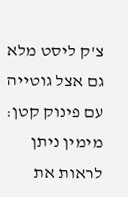צ'ק ליסט מלא גם אצל גוטייה עם פינוק קטן: מימין ניתן לראות את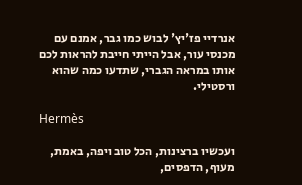אנרדיי פז'יץ' לבוש כמו גבר, אמנם עם מכנסי עור, אבל הייתי חייבת להראות לכם אותו במראה הגברי, שתדעו כמה שהוא ורסטילי.

Hermès

ועכשיו ברצינות, הכל טוב ויפה, באמת, מעוף, הדפסים,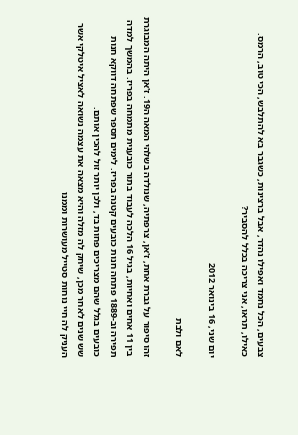צבעים, הכל נחמד ואפילו נהדר, אבל ברצינות, כשגבר בא להתלבש, הכי טוב, הרמס. כאילו, תראו, אני צריכה בכלל להסביר?

יום שני, 16 בינואר 2012

לאם ולבת

זהו סיפור על גברת אחת, ז'אן, צרפתיה, שנולדה בשלהי המאה ה19. ז'אן היתה המבוגרת בין 11 אחים ואחיות, בגיל 16 הלכה לעבוד בתור כובענית מתמחה בפריז. בהמשך למדה תפירה וב-1889 פתחה חנות כובעים קטנה בפריז. לימים תספר שפתחה דווקא חנות כובעים בגלל שהם מצריכים פחות בד, ולכן יותר זול להכין אותם.
שש שנים לאחר מכן, שיחק לה מזלה והיא מצאה את עצמה נשואה לאציל איטלקי אשר העניק לה חיי נוחות סטייל מעושרות וממנו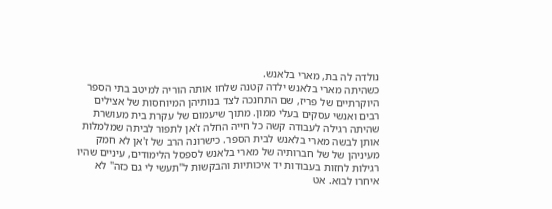נולדה לה בת, מארי בלאנש.
כשהיתה מארי בלאנש ילדה קטנה שלחו אותה הוריה למיטב בתי הספר היוקרתיים של פריז, שם התחנכה לצד בנותיהן המיוחסות של אצילים רבים ואנשי עסקים בעלי ממון. מתוך שיעמום של עקרת בית מעושרת שהיתה רגילה לעבודה קשה כל חייה החלה ז'אן לתפור לביתה שמלמלות אותן לבשה מארי בלאנש לבית הספר. כישרונה הרב של ז'אן לא חמק מעיניהן של של חברותיה של מארי בלאנש לספסל הלימודים, עיניים שהיו רגילות לחזות בעבודות יד איכותיות והבקשות ל"תעשי לי גם כזה" לא איחרו לבוא. אט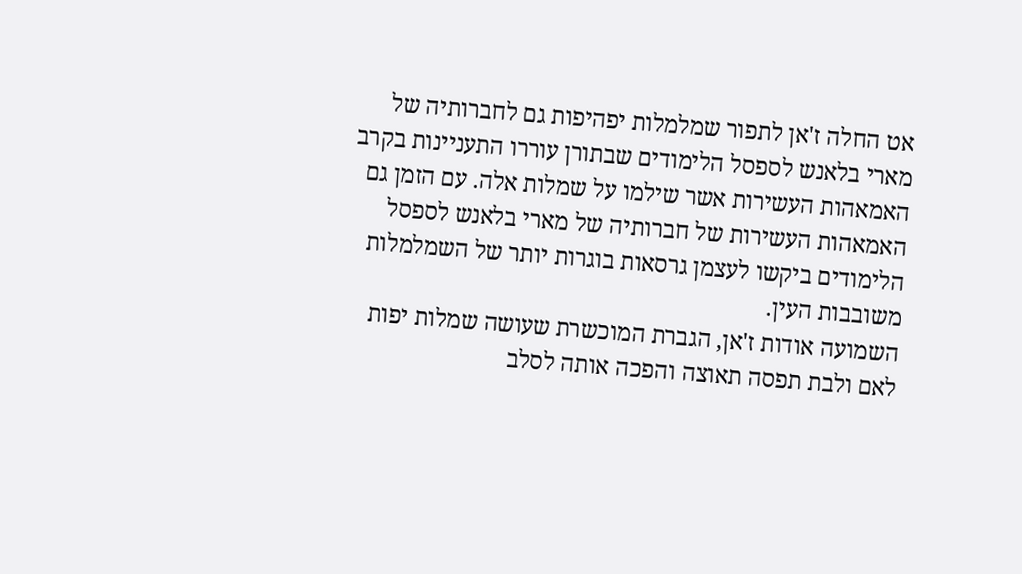אט החלה ז'אן לתפור שמלמלות יפהיפות גם לחברותיה של מארי בלאנש לספסל הלימודים שבתורן עוררו התעניינות בקרב האמאהות העשירות אשר שילמו על שמלות אלה. עם הזמן גם האמאהות העשירות של חברותיה של מארי בלאנש לספסל הלימודים ביקשו לעצמן גרסאות בוגרות יותר של השמלמלות משובבות העין.
השמועה אודות ז'אן, הגברת המוכשרת שעושה שמלות יפות לאם ולבת תפסה תאוצה והפכה אותה לסלב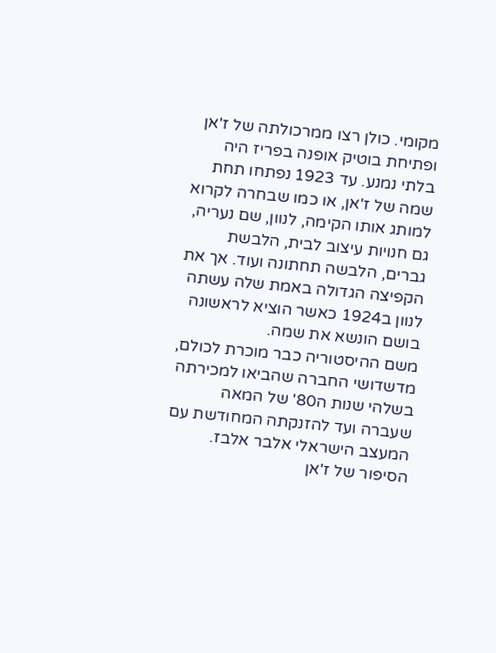מקומי. כולן רצו ממרכולתה של ז'אן ופתיחת בוטיק אופנה בפריז היה בלתי נמנע. עד 1923 נפתחו תחת שמה של ז'אן, או כמו שבחרה לקרוא למותג אותו הקימה, לנוון, שם נעריה, גם חנויות עיצוב לבית, הלבשת גברים, הלבשה תחתונה ועוד. אך את הקפיצה הגדולה באמת שלה עשתה לנוון ב1924 כאשר הוציא לראשונה בושם הונשא את שמה.
משם ההיסטוריה כבר מוכרת לכולם, מדשדושי החברה שהביאו למכירתה בשלהי שנות ה80' של המאה שעברה ועד להזנקתה המחודשת עם המעצב הישראלי אלבר אלבז.
הסיפור של ז'אן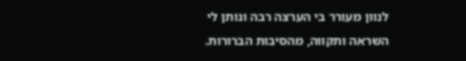לנוון מעורר בי הערצה רבה ונותן לי השראה ותקווה, מהסיבות הברורות.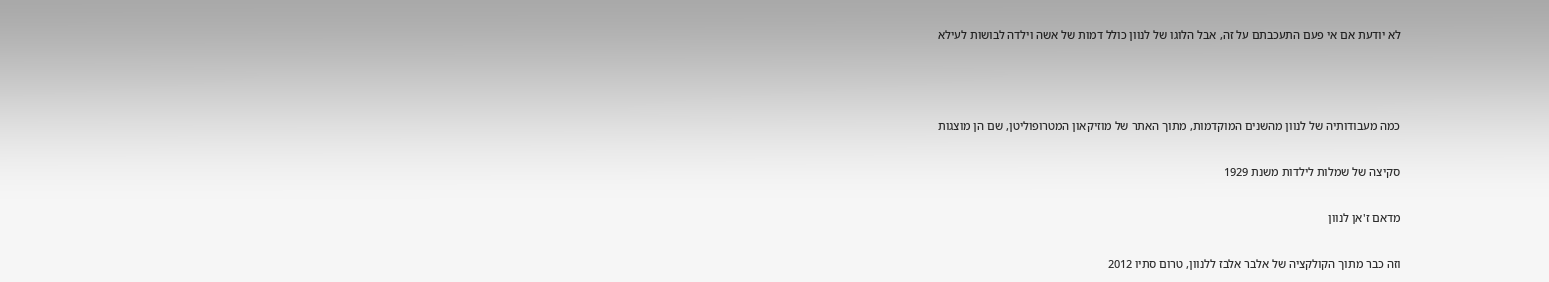לא יודעת אם אי פעם התעכבתם על זה, אבל הלוגו של לנוון כולל דמות של אשה וילדה לבושות לעילא



כמה מעבודותיה של לנוון מהשנים המוקדמות, מתוך האתר של מוזיקאון המטרופוליטן, שם הן מוצגות

סקיצה של שמלות לילדות משנת 1929

מדאם ז'אן לנוון

וזה כבר מתוך הקולקציה של אלבר אלבז ללנוון, טרום סתיו 2012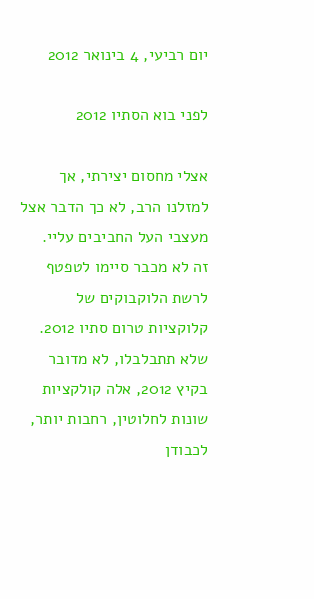יום רביעי, 4 בינואר 2012

לפני בוא הסתיו 2012

אצלי מחסום יצירתי, אך למזלנו הרב, לא כך הדבר אצל מעצבי העל החביבים עליי.
זה לא מכבר סיימו לטפטף לרשת הלוקבוקים של קלוקציות טרום סתיו 2012. שלא תתבלבלו, לא מדובר בקיץ 2012, אלה קולקציות שונות לחלוטין, רחבות יותר, לכבודן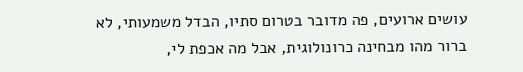עושים ארועים, פה מדובר בטרום סתיו, הבדל משמעותי, לא ברור מהו מבחינה כרונולוגית, אבל מה אכפת לי,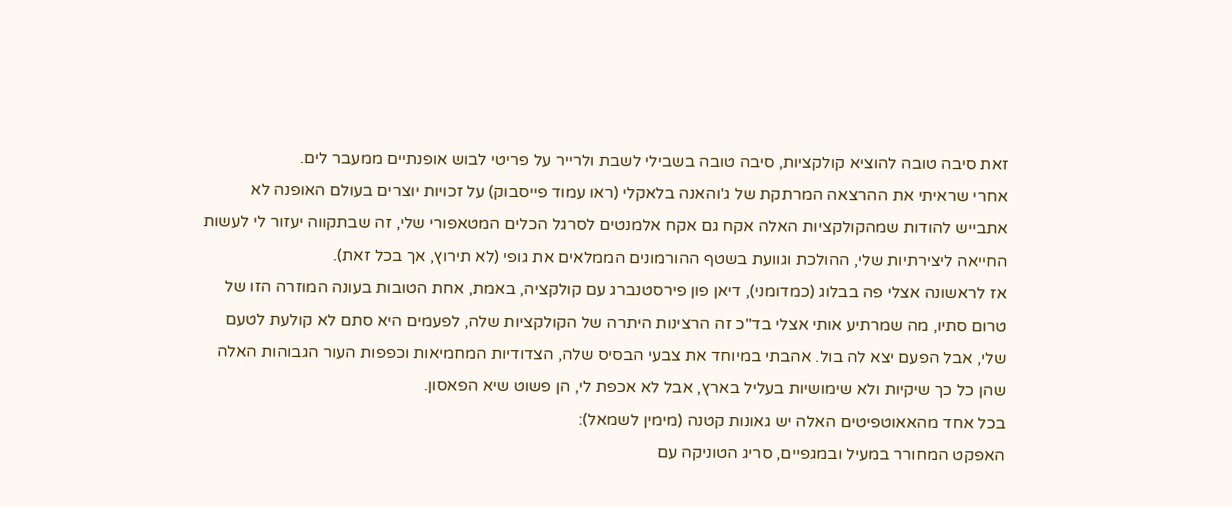זאת סיבה טובה להוציא קולקציות, סיבה טובה בשבילי לשבת ולרייר על פריטי לבוש אופנתיים ממעבר לים.
אחרי שראיתי את ההרצאה המרתקת של ג'והאנה בלאקלי (ראו עמוד פייסבוק) על זכויות יוצרים בעולם האופנה לא אתבייש להודות שמהקולקציות האלה אקח גם אקח אלמנטים לסרגל הכלים המטאפורי שלי, זה שבתקווה יעזור לי לעשות החייאה ליצירתיות שלי, ההולכת וגוועת בשטף ההורמונים הממלאים את גופי (לא תירוץ, אך בכל זאת).
אז לראשונה אצלי פה בבלוג (כמדומני), דיאן פון פירסטנברג עם קולקציה, באמת, אחת הטובות בעונה המוזרה הזו של טרום סתיו, מה שמרתיע אותי אצלי בד"כ זה הרצינות היתרה של הקולקציות שלה, לפעמים היא סתם לא קולעת לטעם שלי, אבל הפעם יצא לה בול. אהבתי במיוחד את צבעי הבסיס שלה, הצדודיות המחמיאות וכפפות העור הגבוהות האלה שהן כל כך שיקיות ולא שימושיות בעליל בארץ, אבל לא אכפת לי, הן פשוט שיא הפאסון.
בכל אחד מהאאוטפיטים האלה יש גאונות קטנה (מימין לשמאל):
האפקט המחורר במעיל ובמגפיים, סריג הטוניקה עם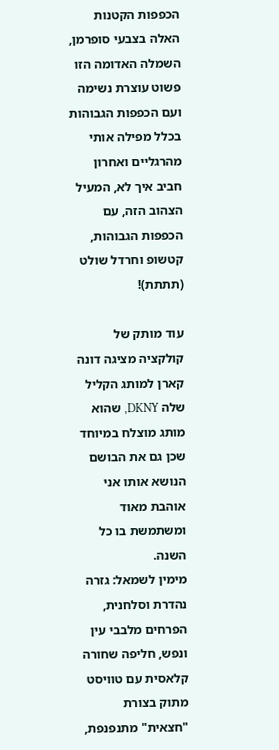הכפפות הקטנות האלה בצבעי סופרמן, השמלה האדומה הזו פשוט עוצרת נשימה ועם הכפפות הגבוהות בכלל מפילה אותי מהרגליים ואחרון חביב איך לא, המעיל הצהוב הזה, עם הכפפות הגבוהות, קטשופ וחרדל שולט (תתתת)!

עוד מותק של קולקציה מציגה דונה קארן למותג הקליל שלה DKNY, שהוא מותג מוצלח במיוחד שכן גם את הבושם הנושא אותו אני אוהבת מאוד ומשתמשת בו כל השנה.
מימין לשמאל: גזרה נהדרת וסלחנית, הפרחים מלבבי עין ונפש, חליפה שחורה קלאסית עם טוויסט מתוק בצורת "חצאית" מתנפנפת,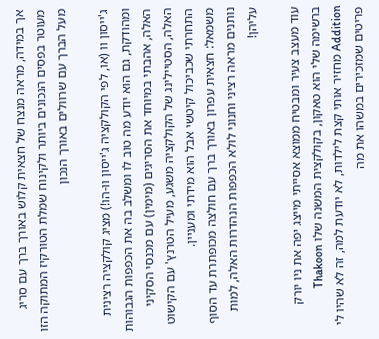אך במידה, מראה מנצח של חצאית קלוש באורך ברך עם סריג מעוטר בפסים הנכונים ביותר ולקינוח שמלת הטורקיז המתוקה הזו מעל הברך עם שרוולים באורך הנכון

ג'ייסון וו (או, לפי הקולקציה ג'ייסון וו-הו!) מציג קולקציה רצינית ומהודקת, גם הוא יודע מה טוב לו ומשלב בה את הכפפות הגבוהות האלה, אהבתי במיוחד את הסריגים (מימין) עם מכנסי הסקיני האלה, הסטיילינג של הקולקציה משגע, מעיל הטרנץ' עם הקישוט התחרתי שכביכול קיטשי אבל הוא מידתי ומעניין.
משמאל: חצאית עפרון באורך ברך עם חולצה מכופתרת עד הסוף נותנים מראה רציני וחנוני לולא הכפפות הנהדרות האלה, למות עליהן!

עוד מעצב צעיר ומבטיח ממוצא אסייתי מייצג יפה את ניו יורק ברשימה שלי הוא טאקון, בקולקצית המשנה שלו Thakoon Addition מחזיר אותי קצת לילדות, לא יודעת למה, זה לא שהיו לי פריטים שמזכירים במשהו את מה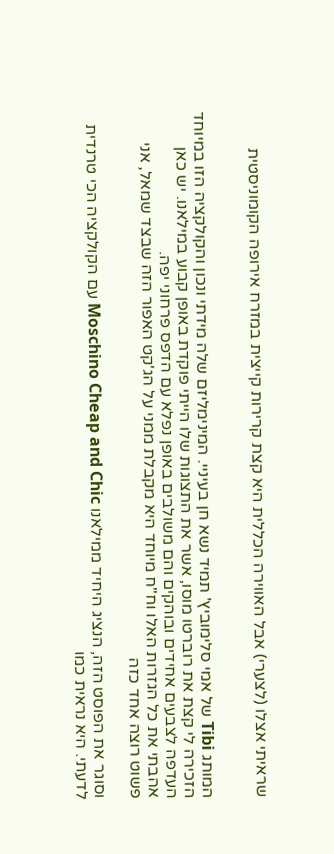שראיתי אצלו (לצערי) אבל האווירה הכללית היא קצת קרירות קייצית במזרח אירופה הקומוניסטית


המותג Tibi של אמי סלימוביץ' תמיד נשא חן בעיניי. המינימליזם שלה מידתי ונכון והקולקציה הזו במיוחד הזכירה לי קצת את רוברטו מוסו, אשר את התצוגות שלו הייתי פוקדת באופן קבוע במילאנו. יש כאן העדפה לצבעים אחידים ובוהקים והם משולבים באופן נפלא עם הדפס פרחוני יפה.
אהבתי את כל הגזרות האלו וח"ח מיוחד היא מקבלת ממני על הג'קט האפור הזה שבצד שמאל, אני פשוט רוצה אחד כזה

וסוגר את הפוסט הזה, הנציג היחיד ממילאנו Moschino Cheap and Chic עם הקולקציה הכי טרנדית לדעתי. היא נראית כמו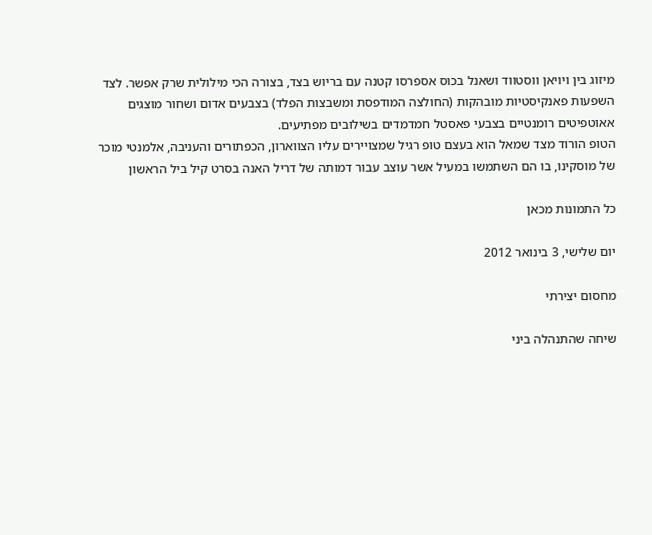מיזוג בין ויויאן ווסטווד ושאנל בכוס אספרסו קטנה עם בריוש בצד, בצורה הכי מילולית שרק אפשר. לצד השפעות פאנקיסטיות מובהקות (החולצה המודפסת ומשבצות הפלד) בצבעים אדום ושחור מוצגים אאוטפיטים רומנטיים בצבעי פאסטל חמדמדים בשילובים מפתיעים.
הטופ הורוד מצד שמאל הוא בעצם טופ רגיל שמצויירים עליו הצווארון, הכפתורים והעניבה, אלמנטי מוכר של מוסקינו, בו הם השתמשו במעיל אשר עוצב עבור דמותה של דריל האנה בסרט קיל ביל הראשון

כל התמונות מכאן

יום שלישי, 3 בינואר 2012

מחסום יצירתי

שיחה שהתנהלה ביני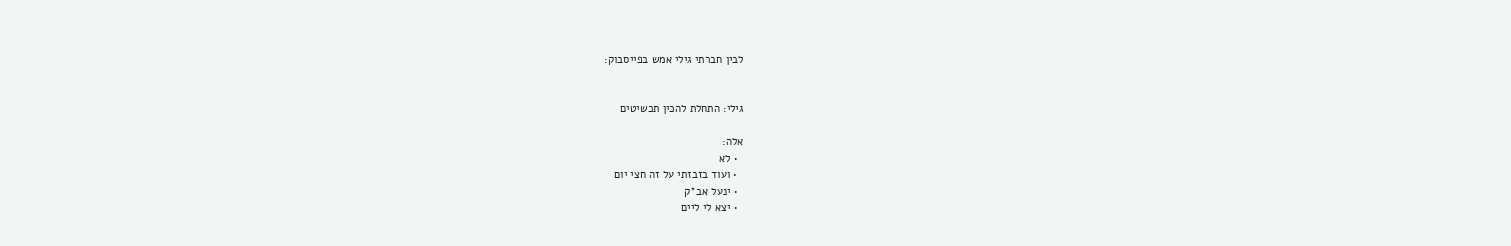לבין חברתי גילי אמש בפייסבוק:


גילי: התחלת להכין תכשיטים

אלה:
  • לא
  • ועוד בזבזתי על זה חצי יום
  • ינעל אב*ק
  • יצא לי ליים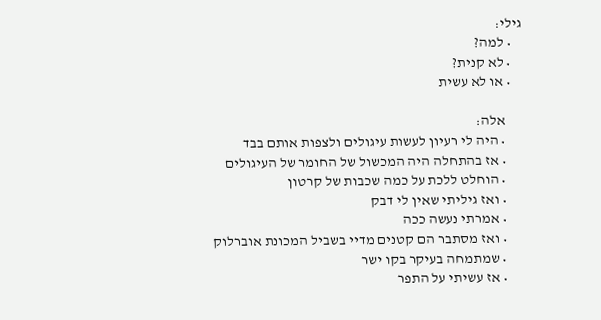גילי:
    • למה?
    • לא קנית?
    • או לא עשית

      אלה:
      • היה לי רעיון לעשות עיגולים ולצפות אותם בבד
      • אז בהתחלה היה המכשול של החומר של העיגולים
      • הוחלט ללכת על כמה שכבות של קרטון
      • ואז גיליתי שאין לי דבק
      • אמרתי נעשה ככה
      • ואז מסתבר הם קטנים מדיי בשביל המכונת אוברלוק
      • שמתמחה בעיקר בקו ישר
      • אז עשיתי על התפר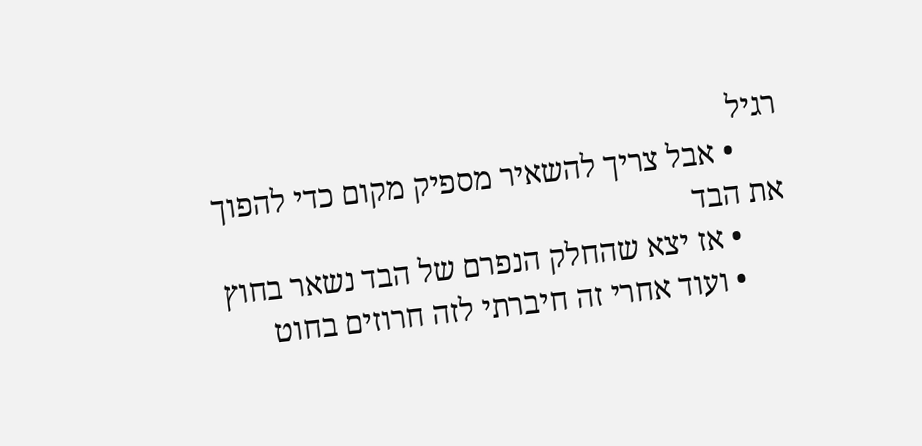רגיל
      • אבל צריך להשאיר מספיק מקום כדי להפוך את הבד
      • אז יצא שהחלק הנפרם של הבד נשאר בחוץ
      • ועוד אחרי זה חיברתי לזה חרוזים בחוט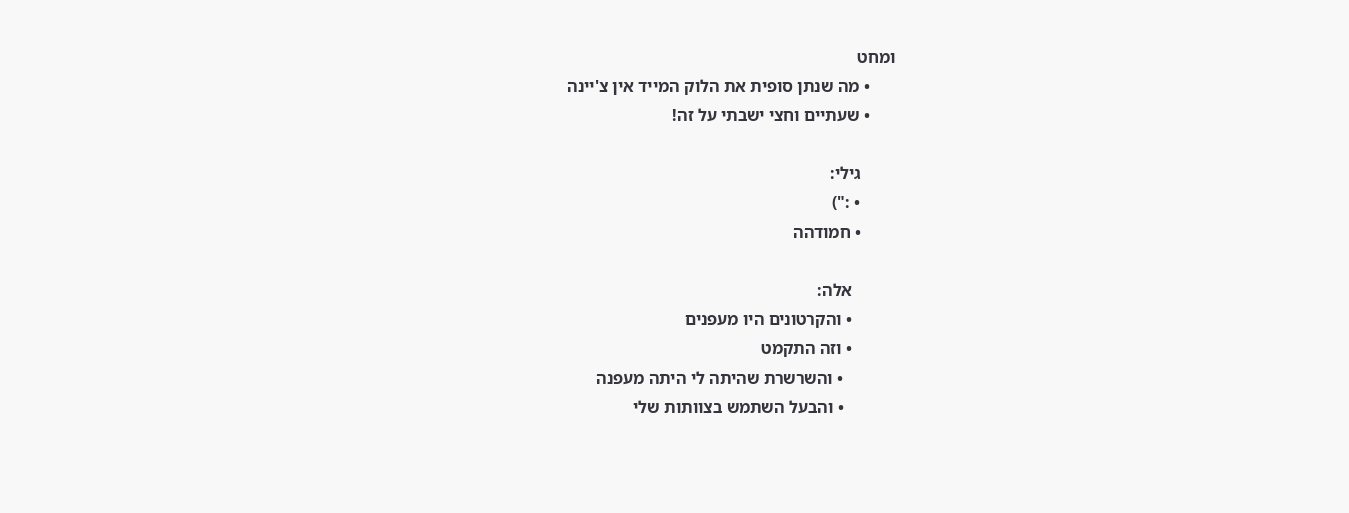ומחט
      • מה שנתן סופית את הלוק המייד אין צ'יינה
      • שעתיים וחצי ישבתי על זה!

        גילי:
        • :")
        • חמודהה

          אלה:
          • והקרטונים היו מעפנים
          • וזה התקמט
            • והשרשרת שהיתה לי היתה מעפנה
            • והבעל השתמש בצוותות שלי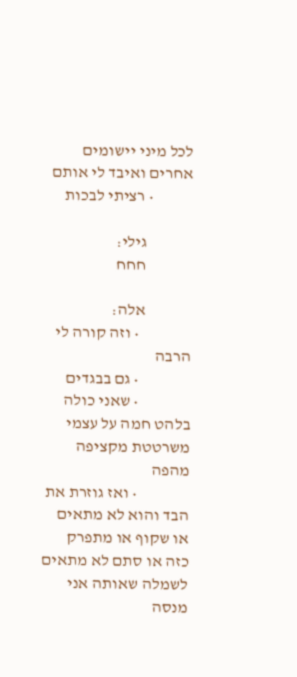לכל מיני יישומים אחרים ואיבד לי אותם
            • רציתי לבכות

              גילי:
              חחח

              אלה:
                • וזה קורה לי הרבה
                • גם בבגדים
                • שאני כולה בלהט חמה על עצמי משרטטת מקציפה מהפה
                • ואז גוזרת את הבד והוא לא מתאים או שקוף או מתפרק כזה או סתם לא מתאים לשמלה שאותה אני מנסה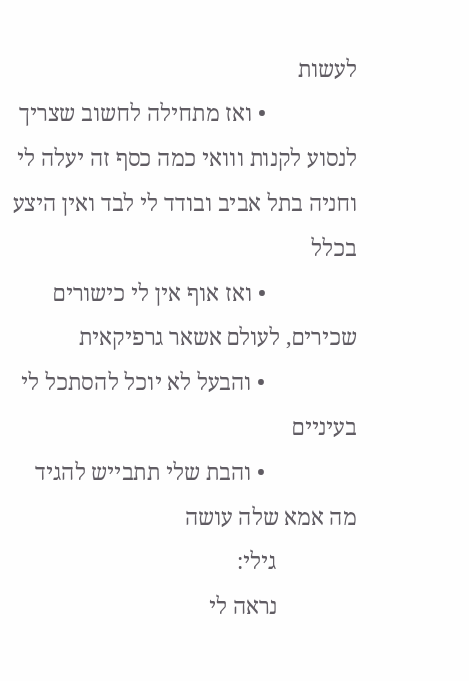לעשות
                • ואז מתחילה לחשוב שצריך לנסוע לקנות ווואי כמה כסף זה יעלה לי וחניה בתל אביב ובודד לי לבד ואין היצע בכלל
                • ואז אוף אין לי כישורים שכירים, לעולם אשאר גרפיקאית
                • והבעל לא יוכל להסתכל לי בעיניים
                • והבת שלי תתבייש להגיד מה אמא שלה עושה
              גילי:
              נראה לי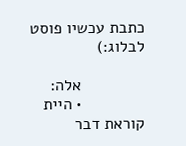כתבת עכשיו פוסט לבלוג:)

              אלה:
              • היית קוראת דבר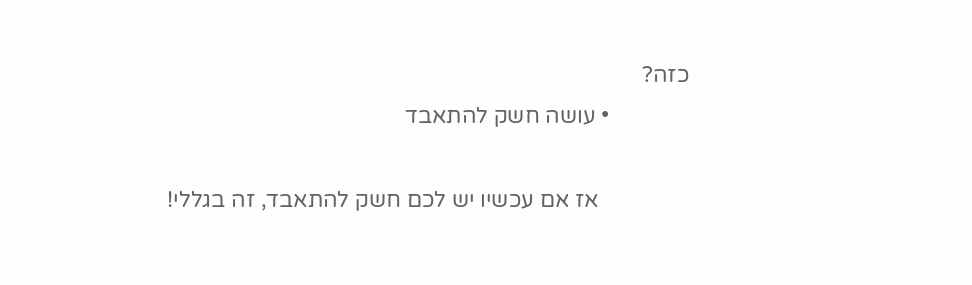כזה?
              • עושה חשק להתאבד

                אז אם עכשיו יש לכם חשק להתאבד, זה בגללי!